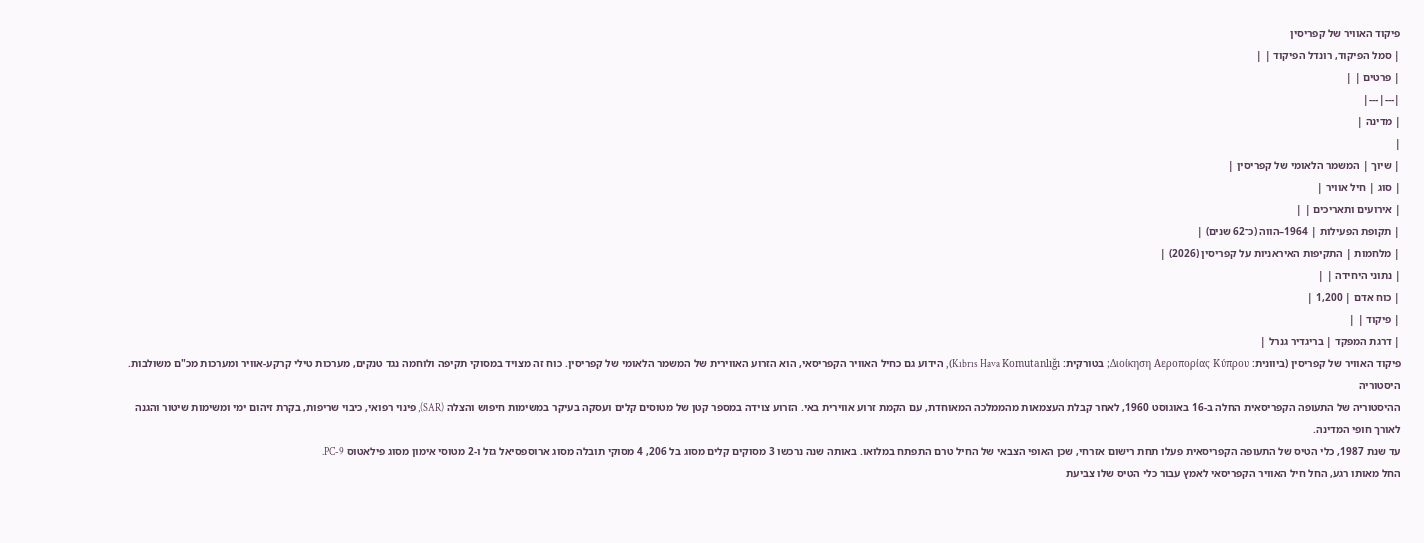פיקוד האוויר של קפריסין
| סמל הפיקוד, רונדל הפיקוד | |
| פרטים | |
|---|---|
| מדינה |
|
| שיוך | המשמר הלאומי של קפריסין |
| סוג | חיל אוויר |
| אירועים ותאריכים | |
| תקופת הפעילות | 1964–הווה (כ־62 שנים) |
| מלחמות | התקיפות האיראניות על קפריסין (2026) |
| נתוני היחידה | |
| כוח אדם | 1,200 |
| פיקוד | |
| דרגת המפקד | בריגדיר גנרל |
פיקוד האוויר של קפריסין (ביוונית: Διοίκηση Αεροπορίας Κύπρου; בטורקית: Kıbrıs Hava Komutanlığı), הידוע גם כחיל האוויר הקפריסאי, הוא הזרוע האווירית של המשמר הלאומי של קפריסין. כוח זה מצויד במסוקי תקיפה ולוחמה נגד טנקים, מערכות טילי קרקע-אוויר ומערכות מכ"ם משולבות.
היסטוריה
ההיסטוריה של התעופה הקפריסאית החלה ב-16 באוגוסט 1960, לאחר קבלת העצמאות מהממלכה המאוחדת, עם הקמת זרוע אווירית באי. הזרוע צוידה במספר קטן של מטוסים קלים ועסקה בעיקר במשימות חיפוש והצלה (SAR), פינוי רפואי, כיבוי שריפות, בקרת זיהום ימי ומשימות שיטור והגנה לאורך חופי המדינה.
עד שנת 1987, כלי הטיס של התעופה הקפריסאית פעלו תחת רישום אזרחי, שכן האופי הצבאי של החיל טרם התפתח במלואו. באותה שנה נרכשו 3 מסוקים קלים מסוג בל 206, 4 מסוקי תובלה מסוג ארוספסיאל גזל ו-2 מטוסי אימון מסוג פילאטוס PC-9.
החל מאותו רגע, החל חיל האוויר הקפריסאי לאמץ עבור כלי הטיס שלו צביעת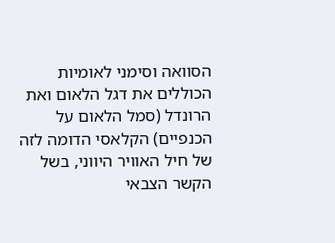הסוואה וסימני לאומיות הכוללים את דגל הלאום ואת הרונדל (סמל הלאום על הכנפיים) הקלאסי הדומה לזה של חיל האוויר היווני, בשל הקשר הצבאי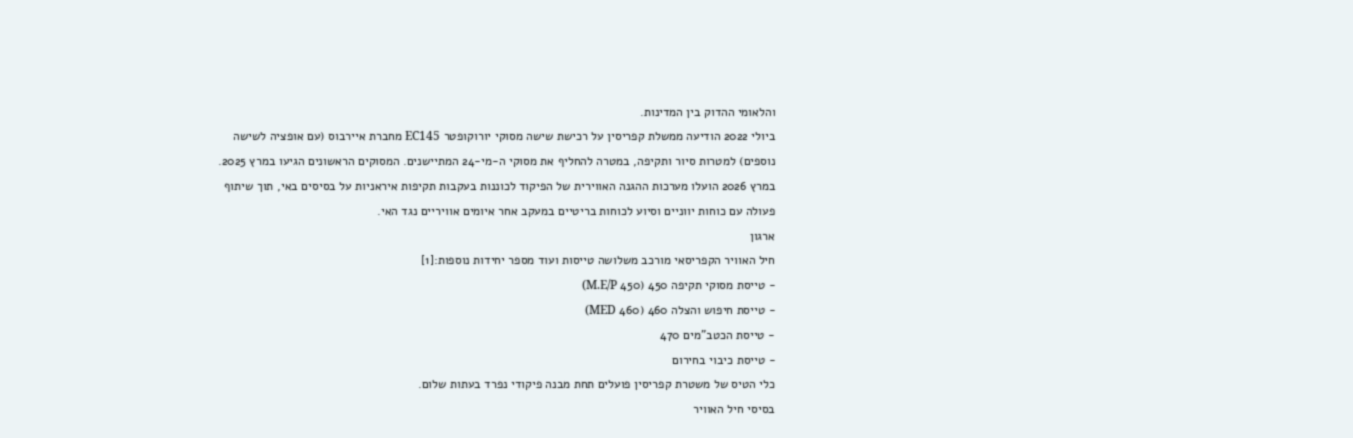והלאומי ההדוק בין המדינות.
ביולי 2022 הודיעה ממשלת קפריסין על רכישת שישה מסוקי יורוקופטר EC145 מחברת איירבוס (עם אופציה לשישה נוספים) למטרות סיור ותקיפה, במטרה להחליף את מסוקי ה-מי-24 המתיישנים. המסוקים הראשונים הגיעו במרץ 2025.
במרץ 2026 הועלו מערכות ההגנה האווירית של הפיקוד לכוננות בעקבות תקיפות איראניות על בסיסים באי, תוך שיתוף פעולה עם כוחות יווניים וסיוע לכוחות בריטיים במעקב אחר איומים אוויריים נגד האי.
ארגון
חיל האוויר הקפריסאי מורכב משלושה טייסות ועוד מספר יחידות נוספות:[1]
- טייסת מסוקי תקיפה 450 (450 M.E/P)
- טייסת חיפוש והצלה 460 (460 MED)
- טייסת הכטב"מים 470
- טייסת כיבוי בחירום
כלי הטיס של משטרת קפריסין פועלים תחת מבנה פיקודי נפרד בעתות שלום.
בסיסי חיל האוויר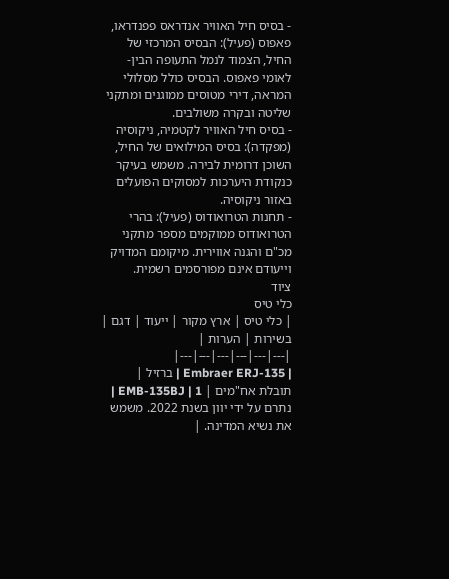- בסיס חיל האוויר אנדראס פפנדראו, פאפוס (פעיל): הבסיס המרכזי של החיל, הצמוד לנמל התעופה הבין-לאומי פאפוס. הבסיס כולל מסלולי המראה, דירי מטוסים ממוגנים ומתקני שליטה ובקרה משולבים.
- בסיס חיל האוויר לקטמיה, ניקוסיה (מפקדה): בסיס המילואים של החיל, השוכן דרומית לבירה. משמש בעיקר כנקודת היערכות למסוקים הפועלים באזור ניקוסיה.
- תחנות הטרואודוס (פעיל): בהרי הטרואודוס ממוקמים מספר מתקני מכ"ם והגנה אווירית. מיקומם המדויק וייעודם אינם מפורסמים רשמית.
ציוד
כלי טיס
| כלי טיס | ארץ מקור | ייעוד | דגם | בשירות | הערות |
|---|---|---|---|---|---|
| Embraer ERJ-135 | ברזיל | תובלת אח"מים | EMB-135BJ | 1 | נתרם על ידי יוון בשנת 2022. משמש את נשיא המדינה. |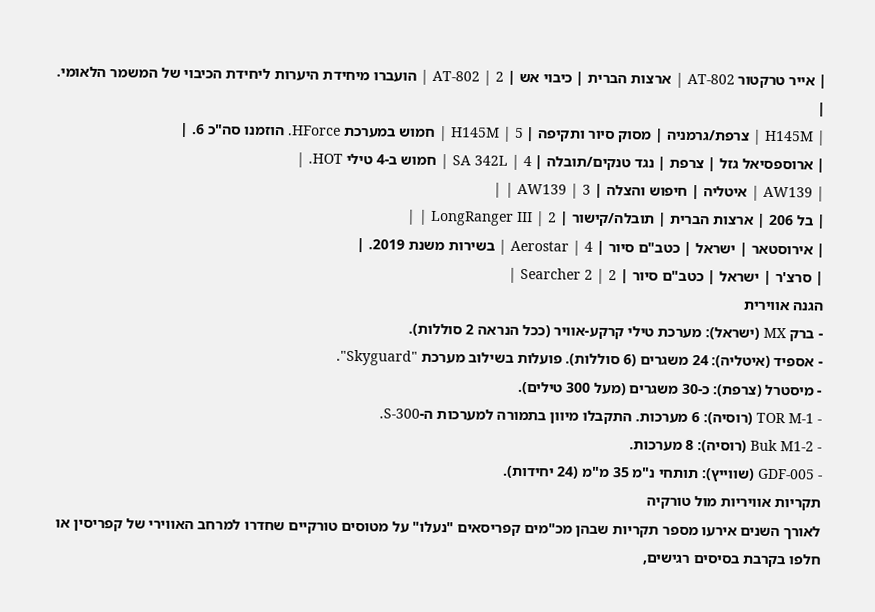| אייר טרקטור AT-802 | ארצות הברית | כיבוי אש | AT-802 | 2 | הועברו מיחידת היערות ליחידת הכיבוי של המשמר הלאומי. |
| H145M | צרפת/גרמניה | מסוק סיור ותקיפה | H145M | 5 | חמוש במערכת HForce. הוזמנו סה"כ 6. |
| ארוספסיאל גזל | צרפת | נגד טנקים/תובלה | SA 342L | 4 | חמוש ב-4 טילי HOT. |
| AW139 | איטליה | חיפוש והצלה | AW139 | 3 | |
| בל 206 | ארצות הברית | תובלה/קישור | LongRanger III | 2 | |
| אירוסטאר | ישראל | כטב"ם סיור | Aerostar | 4 | בשירות משנת 2019. |
| סרצ'ר | ישראל | כטב"ם סיור | Searcher 2 | 2 |
הגנה אווירית
- ברק MX (ישראל): מערכת טילי קרקע-אוויר (ככל הנראה 2 סוללות).
- אספיד (איטליה): 24 משגרים (6 סוללות). פועלות בשילוב מערכת "Skyguard".
- מיסטרל (צרפת): כ-30 משגרים (מעל 300 טילים).
- TOR M-1 (רוסיה): 6 מערכות. התקבלו מיוון בתמורה למערכות ה-S-300.
- Buk M1-2 (רוסיה): 8 מערכות.
- GDF-005 (שווייץ): תותחי נ"מ 35 מ"מ (24 יחידות).
תקריות אוויריות מול טורקיה
לאורך השנים אירעו מספר תקריות שבהן מכ"מים קפריסאים "נעלו" על מטוסים טורקיים שחדרו למרחב האווירי של קפריסין או חלפו בקרבת בסיסים רגישים,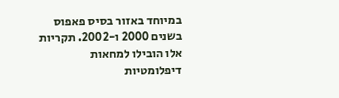במיוחד באזור בסיס פאפוס בשנים 2000 ו-2002. תקריות אלו הובילו למחאות דיפלומטיות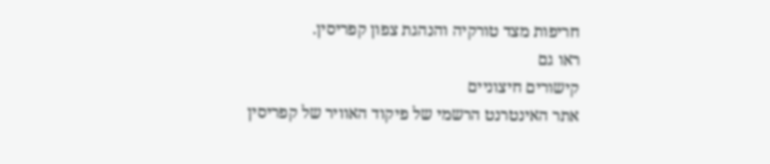חריפות מצד טורקיה והנהגת צפון קפריסין.
ראו גם
קישורים חיצוניים
אתר האינטרנט הרשמי של פיקוד האוויר של קפריסין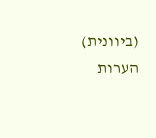(ביוונית)
הערות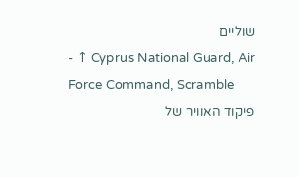שוליים
- ↑ Cyprus National Guard, Air Force Command, Scramble
פיקוד האוויר של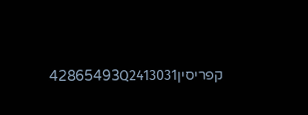קפריסין42865493Q2413031